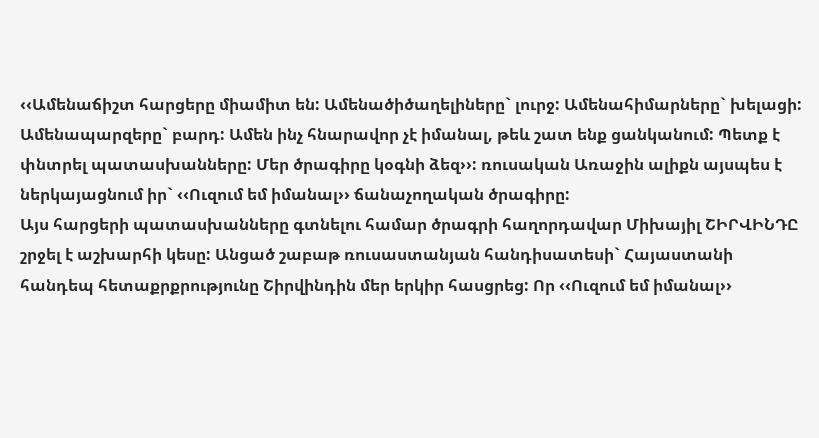‹‹Ամենաճիշտ հարցերը միամիտ են: Ամենածիծաղելիները` լուրջ: Ամենահիմարները` խելացի: Ամենապարզերը` բարդ: Ամեն ինչ հնարավոր չէ իմանալ, թեև շատ ենք ցանկանում: Պետք է փնտրել պատասխանները: Մեր ծրագիրը կօգնի ձեզ››: ռուսական Առաջին ալիքն այսպես է ներկայացնում իր` ‹‹Ուզում եմ իմանալ›› ճանաչողական ծրագիրը:
Այս հարցերի պատասխանները գտնելու համար ծրագրի հաղորդավար Միխայիլ ՇԻՐՎԻՆԴԸ շրջել է աշխարհի կեսը: Անցած շաբաթ ռուսաստանյան հանդիսատեսի` Հայաստանի հանդեպ հետաքրքրությունը Շիրվինդին մեր երկիր հասցրեց: Որ ‹‹Ուզում եմ իմանալ››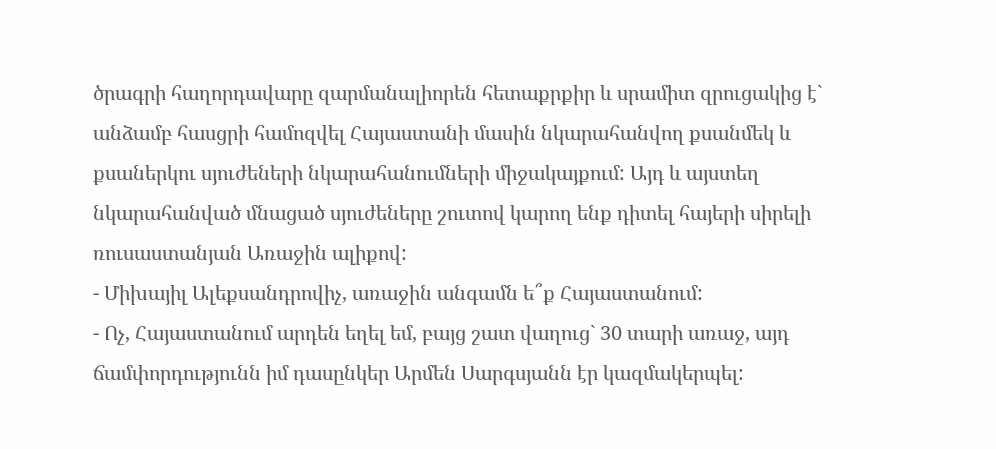ծրագրի հաղորդավարը զարմանալիորեն հետաքրքիր և սրամիտ զրուցակից է` անձամբ հասցրի համոզվել Հայաստանի մասին նկարահանվող քսանմեկ և քսաներկու սյուժեների նկարահանումների միջակայքում: Այդ և այստեղ նկարահանված մնացած սյուժեները շուտով կարող ենք դիտել հայերի սիրելի ռուսաստանյան Առաջին ալիքով:
- Միխայիլ Ալեքսանդրովիչ, առաջին անգամն ե՞ք Հայաստանում:
- Ոչ, Հայաստանում արդեն եղել եմ, բայց շատ վաղուց` 30 տարի առաջ, այդ ճամփորդությունն իմ դասընկեր Արմեն Սարգսյանն էր կազմակերպել: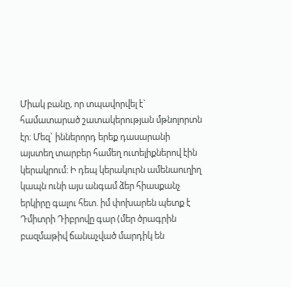Միակ բանը, որ տպավորվել է` համատարած շատակերության մթնոլորտն էր: Մեզ` իններորդ երեք դասարանի այստեղ տարբեր համեղ ուտելիքներով էին կերակրում: Ի դեպ կերակուրն ամենաուղիղ կապն ունի այս անգամ ձեր հիասքանչ երկիրը գալու հետ. իմ փոխարեն պետք է Դմիտրի Դիբրովը գար (մեր ծրագրին բազմաթիվ ճանաչված մարդիկ են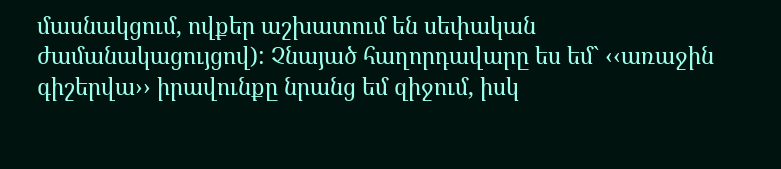մասնակցում, ովքեր աշխատում են սեփական ժամանակացույցով): Չնայած հաղորդավարը ես եմ` ‹‹առաջին գիշերվա›› իրավունքը նրանց եմ զիջում, իսկ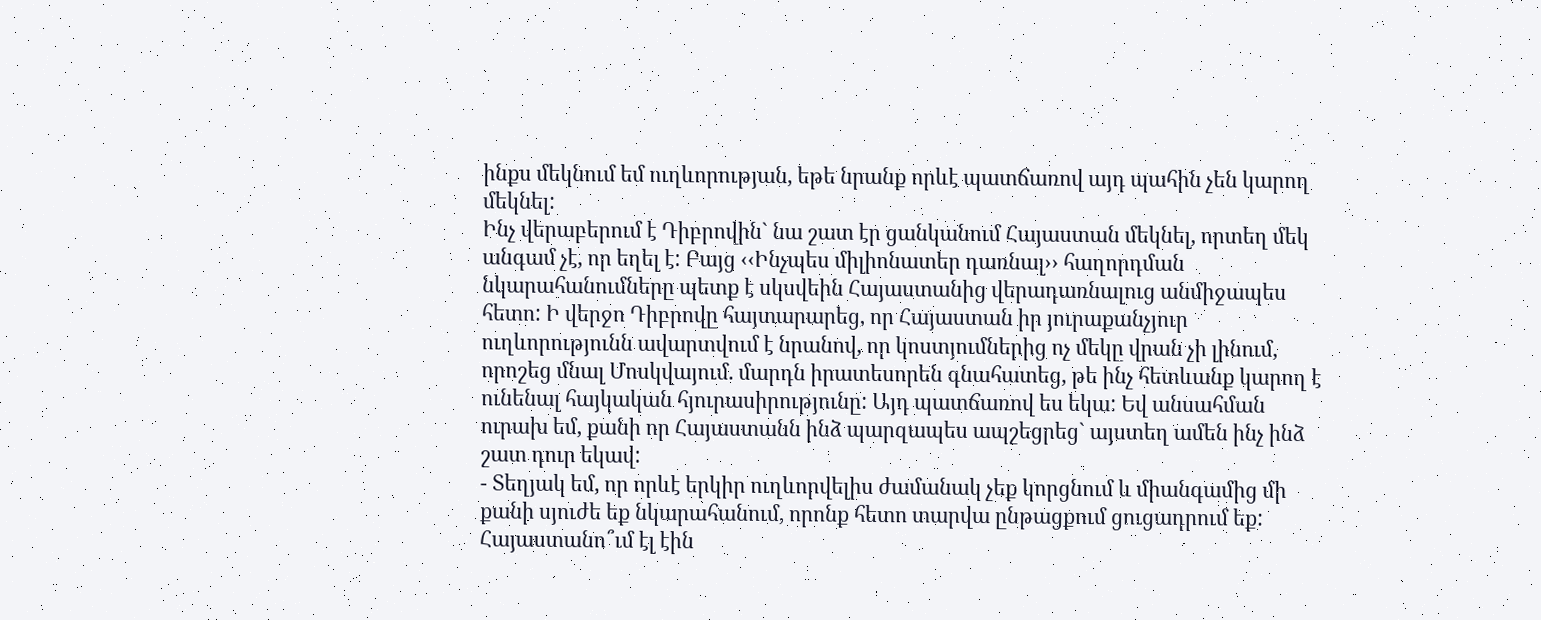ինքս մեկնում եմ ուղևորության, եթե նրանք որևէ պատճառով այդ պահին չեն կարող մեկնել:
Ինչ վերաբերում է Դիբրովին` նա շատ էր ցանկանում Հայաստան մեկնել, որտեղ մեկ անգամ չէ, որ եղել է: Բայց ‹‹Ինչպես միլիոնատեր դառնալ›› հաղորդման նկարահանումները պետք է սկսվեին Հայաստանից վերադառնալուց անմիջապես հետո: Ի վերջո Դիբրովը հայտարարեց, որ Հայաստան իր յուրաքանչյուր ուղևորությունն ավարտվում է նրանով, որ կոստյումներից ոչ մեկը վրան չի լինում, որոշեց մնալ Մոսկվայում. մարդն իրատեսորեն գնահատեց, թե ինչ հետևանք կարող է ունենալ հայկական հյուրասիրությունը: Այդ պատճառով ես եկա: Եվ անսահման ուրախ եմ, քանի որ Հայաստանն ինձ պարզապես ապշեցրեց` այստեղ ամեն ինչ ինձ շատ դուր եկավ:
- Տեղյակ եմ, որ որևէ երկիր ուղևորվելիս ժամանակ չեք կորցնում և միանգամից մի քանի սյուժե եք նկարահանում, որոնք հետո տարվա ընթացքում ցուցադրում եք: Հայաստանո՞ւմ էլ էին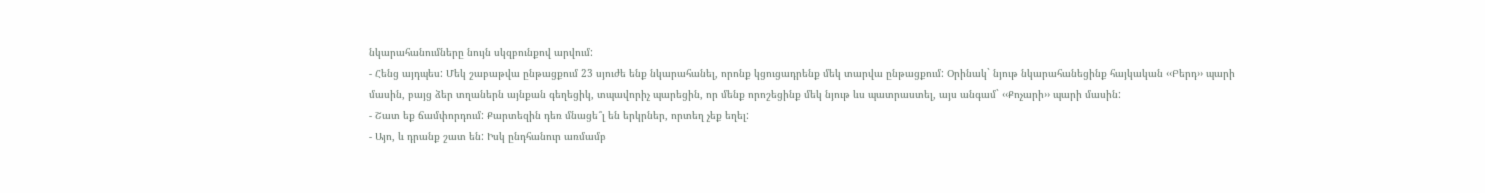նկարահանումները նույն սկզբունքով արվում:
- Հենց այդպես: Մեկ շաբաթվա ընթացքում 23 սյուժե ենք նկարահանել, որոնք կցուցադրենք մեկ տարվա ընթացքում: Օրինակ` նյութ նկարահանեցինք հայկական ‹‹Բերդ›› պարի մասին, բայց ձեր տղաներն այնքան գեղեցիկ, տպավորիչ պարեցին, որ մենք որոշեցինք մեկ նյութ ևս պատրաստել, այս անգամ` ‹‹Քոչարի›› պարի մասին:
- Շատ եք ճամփորդում: Քարտեզին դեռ մնացե՞լ են երկրներ, որտեղ չեք եղել:
- Այո, և դրանք շատ են: Իսկ ընդհանուր առմամբ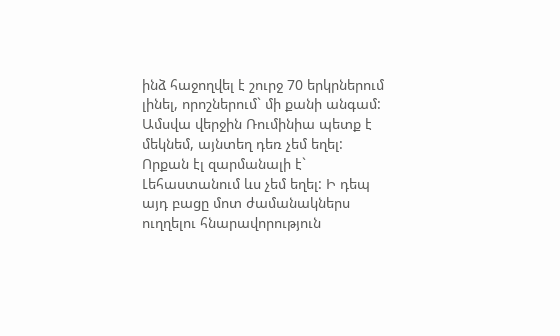ինձ հաջողվել է շուրջ 70 երկրներում լինել, որոշներում` մի քանի անգամ: Ամսվա վերջին Ռումինիա պետք է մեկնեմ, այնտեղ դեռ չեմ եղել: Որքան էլ զարմանալի է` Լեհաստանում ևս չեմ եղել: Ի դեպ այդ բացը մոտ ժամանակներս ուղղելու հնարավորություն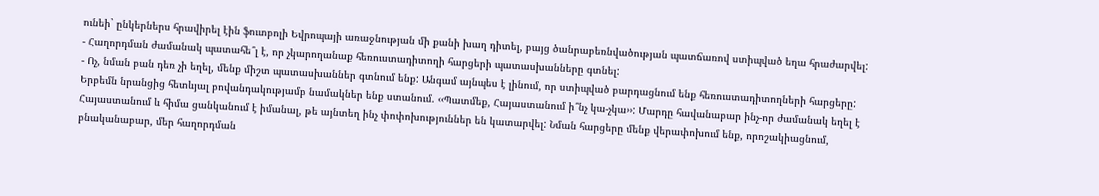ունեի` ընկերներս հրավիրել էին ֆուտբոլի Եվրոպայի առաջնության մի քանի խաղ դիտել, բայց ծանրաբեռնվածության պատճառով ստիպված եղա հրաժարվել:
- Հաղորդման ժամանակ պատահե՞լ է, որ չկարողանաք հեռուստադիտողի հարցերի պատասխանները գտնել:
- Ոչ, նման բան դեռ չի եղել, մենք միշտ պատասխաններ գտնում ենք: Անգամ այնպես է լինում, որ ստիպված բարդացնում ենք հեռուստադիտողների հարցերը: Երբեմն նրանցից հետևյալ բովանդակությամբ նամակներ ենք ստանում. ‹‹Պատմեք, Հայաստանում ի՞նչ կա-չկա››: Մարդը հավանաբար ինչ-որ ժամանակ եղել է Հայաստանում և հիմա ցանկանում է իմանալ, թե այնտեղ ինչ փոփոխություններ են կատարվել: Նման հարցերը մենք վերափոխում ենք, որոշակիացնում, բնականաբար, մեր հաղորդման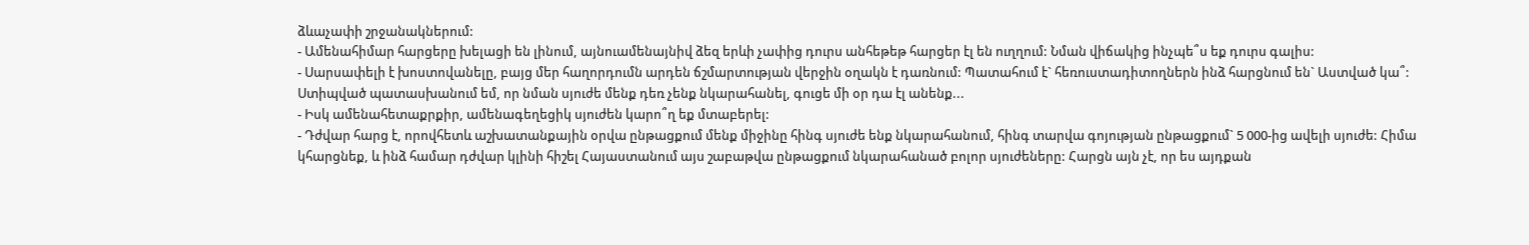ձևաչափի շրջանակներում:
- Ամենահիմար հարցերը խելացի են լինում, այնուամենայնիվ ձեզ երևի չափից դուրս անհեթեթ հարցեր էլ են ուղղում: Նման վիճակից ինչպե՞ս եք դուրս գալիս:
- Սարսափելի է խոստովանելը, բայց մեր հաղորդումն արդեն ճշմարտության վերջին օղակն է դառնում: Պատահում է` հեռուստադիտողներն ինձ հարցնում են` Աստված կա՞: Ստիպված պատասխանում եմ, որ նման սյուժե մենք դեռ չենք նկարահանել, գուցե մի օր դա էլ անենք...
- Իսկ ամենահետաքրքիր, ամենագեղեցիկ սյուժեն կարո՞ղ եք մտաբերել:
- Դժվար հարց է, որովհետև աշխատանքային օրվա ընթացքում մենք միջինը հինգ սյուժե ենք նկարահանում, հինգ տարվա գոյության ընթացքում` 5 000-ից ավելի սյուժե: Հիմա կհարցնեք, և ինձ համար դժվար կլինի հիշել Հայաստանում այս շաբաթվա ընթացքում նկարահանած բոլոր սյուժեները: Հարցն այն չէ, որ ես այդքան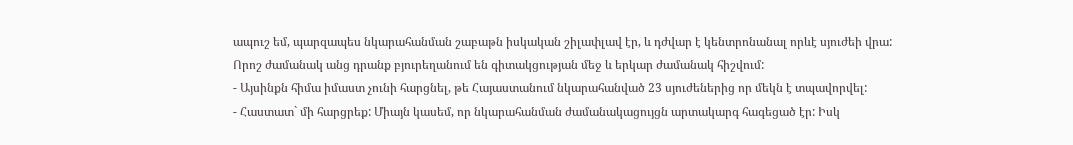ապուշ եմ, պարզապես նկարահանման շաբաթն իսկական շիլափլավ էր, և դժվար է կենտրոնանալ որևէ սյուժեի վրա: Որոշ ժամանակ անց դրանք բյուրեղանում են գիտակցության մեջ և երկար ժամանակ հիշվում:
- Այսինքն հիմա իմաստ չունի հարցնել, թե Հայաստանում նկարահանված 23 սյուժեներից որ մեկն է տպավորվել:
- Հաստատ` մի հարցրեք: Միայն կասեմ, որ նկարահանման ժամանակացույցն արտակարգ հագեցած էր: Իսկ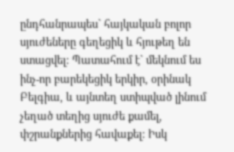ընդհանրապես` հայկական բոլոր սյուժեները գեղեցիկ և հյութեղ են ստացվել: Պատահում է` մեկնում ես ինչ-որ բարեկեցիկ երկիր, օրինակ Բելգիա, և այնտեղ ստիպված լինում չեղած տեղից սյուժե քամել, փշրանքներից հավաքել: Իսկ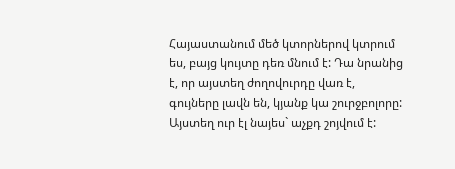Հայաստանում մեծ կտորներով կտրում ես, բայց կույտը դեռ մնում է: Դա նրանից է, որ այստեղ ժողովուրդը վառ է, գույները լավն են, կյանք կա շուրջբոլորը: Այստեղ ուր էլ նայես` աչքդ շոյվում է: